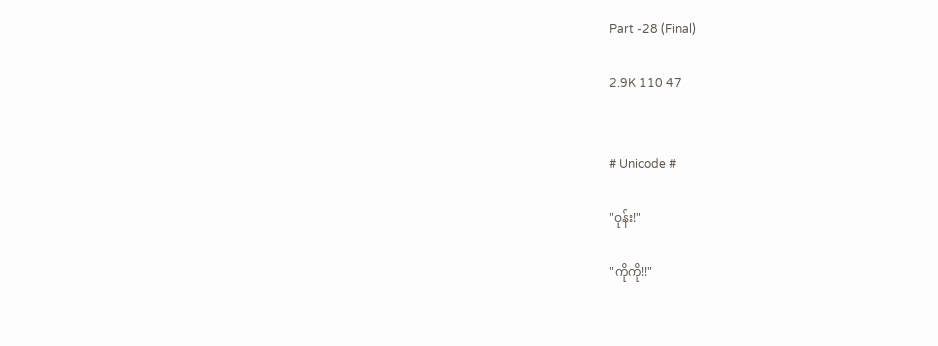Part -28 (Final)

2.9K 110 47


# Unicode #

"ဝုန်း!"

"ကိုကို!!"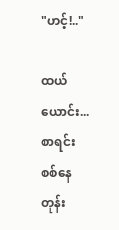"ဟင့်!.."

ထယ်ယောင်း...စာရင်းစစ်နေတုန်း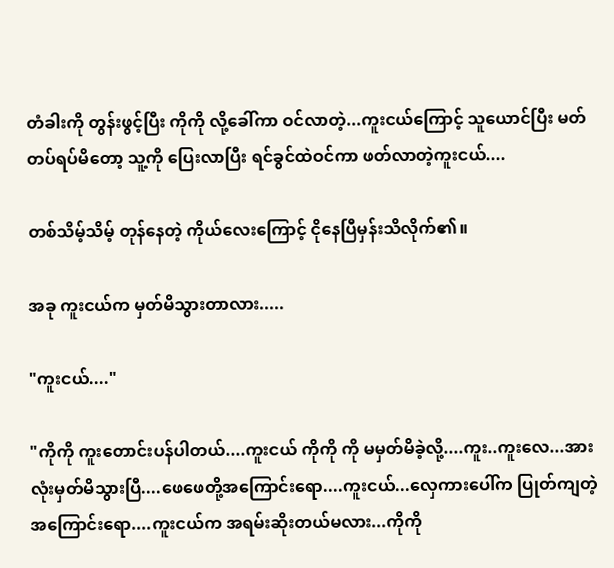တံခါးကို တွန်းဖွင့်ပြီး ကိုကို လို့ခေါ်ကာ ဝင်လာတဲ့...ကူးငယ်ကြောင့် သူယောင်ပြီး မတ်တပ်ရပ်မိတော့ သူ့ကို ပြေးလာပြီး ရင်ခွင်ထဲဝင်ကာ ဖတ်လာတဲ့ကူးငယ်....

တစ်သိမ့်သိမ့် တုန်‌နေတဲ့ ကိုယ်လေးကြောင့် ငိုနေပြီမှန်းသိလိုက်၏။

အခု ကူးငယ်က မှတ်မိသွားတာလား.....

"ကူးငယ်...."

"ကိုကို ကူးတောင်းပန်ပါတယ်....ကူးငယ် ကိုကို ကို မမှတ်မိခဲ့လို့....ကူး..ကူးလေ...အားလုံးမှတ်မိသွားပြီ....ဖေဖေတို့အကြောင်းရော....ကူးငယ်...လှေကားပေါ်က ပြုတ်ကျတဲ့အကြောင်းရော....ကူးငယ်က အရမ်းဆိုးတယ်မလား...ကိုကို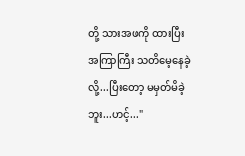တို့ သားအဖကို ထားပြီး အကြာကြီး သတိမေ့နေခဲ့လို့...ပြီးတော့ မမှတ်မိခဲ့ဘူး...ဟင့်..."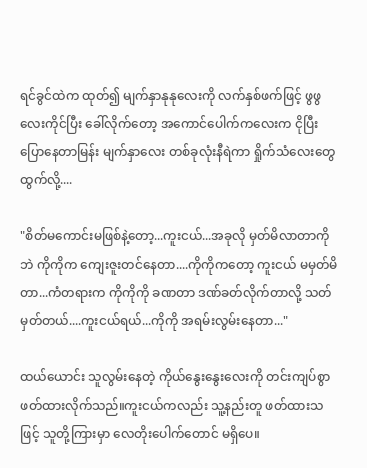ရင်ခွင်ထဲက ထုတ်၍ မျက်နှာနုနုလေးကို လက်နှစ်ဖက်ဖြင့် ဖွဖွလေးကိုင်ပြီး ခေါ်လိုက်တော့ အကောင်ပေါက်ကလေးက ငိုပြီးပြောနေတာမြန်း မျက်နှာလေး တစ်ခုလုံးနီရဲကာ ရှိုက်သံလေးတွေ ထွက်လို့....

"စိတ်မကောင်းမဖြစ်နဲ့တော့...ကူးငယ်...အခုလို မှတ်မိလာတာကိုဘဲ ကိုကိုက ကျေးဇူးတင်နေတာ....ကိုကိုကတော့ ကူးငယ် မမှတ်မိတာ...ကံတရားက ကိုကိုကို ခဏတာ ဒဏ်ခတ်လိုက်တာလို့ သတ်မှတ်တယ်....ကူးငယ်ရယ်...ကိုကို အရမ်းလွမ်းနေတာ..."

ထယ်ယောင်း သူလွမ်းနေတဲ့ ကိုယ်နွေးနွေးလေးကို တင်းကျပ်စွာ ဖတ်ထားလိုက်သည်။ကူးငယ်ကလည်း သူ့နည်းတူ ဖတ်ထားသဖြင့် သူတို့ကြားမှာ လေတိုးပေါက်တောင် မရှိပေ။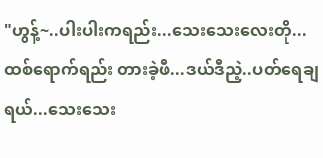"ဟွန့်~..ပါးပါးကရည်း...သေးသေးလေးတို...ထစ်ရောက်ရည်း တားခဲ့ဖီ...ဒယ်ဒီညဲ့..ပတ်ရေချရယ်...သေးသေး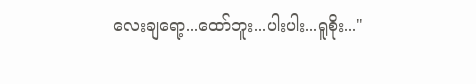လေးချရော့...ထော်ဘူး...ပါးပါး...ရူစိုး..."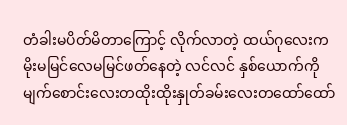တံခါးမပိတ်မိတာကြောင့် လိုက်လာတဲ့ ထယ်ဂုလေးက မိုးမမြင်လေမမြင်ဖတ်နေတဲ့ လင်လင် နှစ်ယောက်ကို မျက်စောင်းလေးတထိုးထိုးနှုတ်ခမ်းလေးတထော်ထော်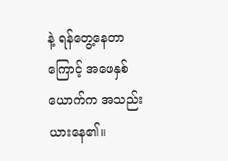နဲ့ ရန်တွေ့နေတာကြောင့် အဖေနှစ်ယောက်က အသည်းယားနေ၏။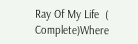Ray Of My Life  ( Complete)Where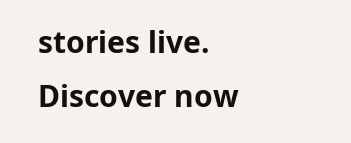stories live. Discover now